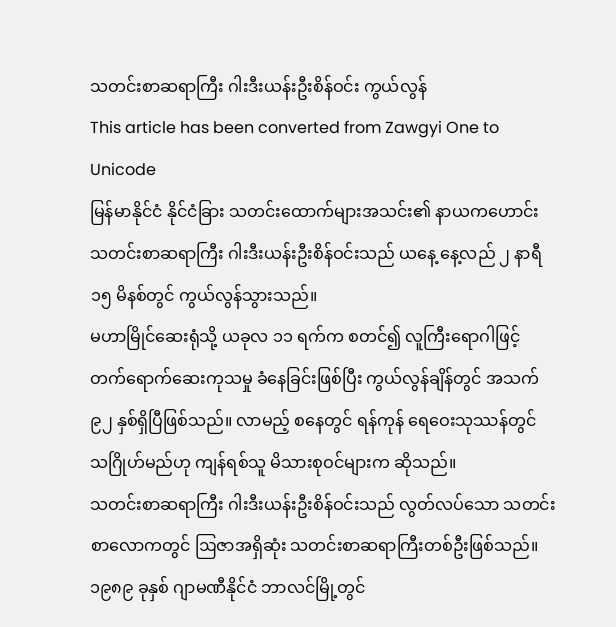သတင်းစာဆရာကြီး ဂါးဒီးယန်းဦးစိန်ဝင်း ကွယ်လွန်
This article has been converted from Zawgyi One to Unicode
မြန်မာနိုင်ငံ နိုင်ငံခြား သတင်းထောက်များအသင်း၏ နာယကဟောင်း သတင်းစာဆရာကြီး ဂါးဒီးယန်းဦးစိန်ဝင်းသည် ယနေ့ နေ့လည် ၂ နာရီ ၁၅ မိနစ်တွင် ကွယ်လွန်သွားသည်။
မဟာမြိုင်ဆေးရုံသို့ ယခုလ ၁၁ ရက်က စတင်၍ လူကြီးရောဂါဖြင့် တက်ရောက်ဆေးကုသမှု ခံနေခြင်းဖြစ်ပြီး ကွယ်လွန်ချိန်တွင် အသက် ၉၂ နှစ်ရှိပြီဖြစ်သည်။ လာမည့် စနေတွင် ရန်ကုန် ရေဝေးသုဿန်တွင် သဂြိုဟ်မည်ဟု ကျန်ရစ်သူ မိသားစုဝင်များက ဆိုသည်။
သတင်းစာဆရာကြီး ဂါးဒီးယန်းဦးစိန်ဝင်းသည် လွတ်လပ်သော သတင်းစာလောကတွင် ဩဇာအရှိဆုံး သတင်းစာဆရာကြီးတစ်ဦးဖြစ်သည်။ ၁၉၈၉ ခုနှစ် ဂျာမဏီနိုင်ငံ ဘာလင်မြို့တွင်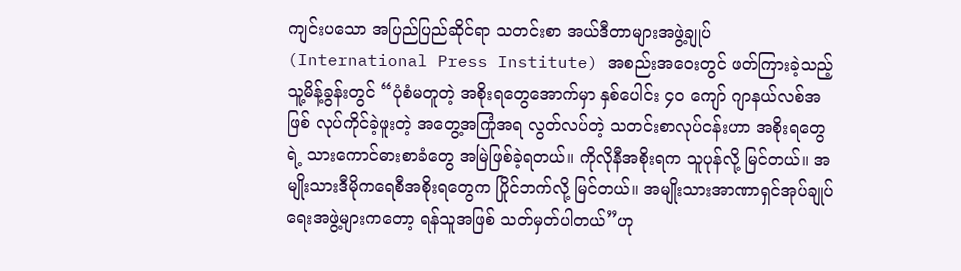ကျင်းပသော အပြည်ပြည်ဆိုင်ရာ သတင်းစာ အယ်ဒီတာများအဖွဲ့ချုပ် (International Press Institute) အစည်းအဝေးတွင် ဖတ်ကြားခဲ့သည့် သူ့မိန့်ခွန်းတွင် “ပုံစံမတူတဲ့ အစိုးရတွေအောက်မှာ နှစ်ပေါင်း ၄၀ ကျော် ဂျာနယ်လစ်အဖြစ် လုပ်ကိုင်ခဲ့ဖူးတဲ့ အတွေ့အကြုံအရ လွတ်လပ်တဲ့ သတင်းစာလုပ်ငန်းဟာ အစိုးရတွေရဲ့ သားကောင်ဓားစာခံတွေ အမြဲဖြစ်ခဲ့ရတယ်။ ကိုလိုနီအစိုးရက သူပုန်လို့ မြင်တယ်။ အမျိုးသားဒီမိုကရေစီအစိုးရတွေက ပြိုင်ဘက်လို့ မြင်တယ်။ အမျိုးသားအာဏာရှင်အုပ်ချုပ်ရေးအဖွဲ့များကတော့ ရန်သူအဖြစ် သတ်မှတ်ပါတယ်”ဟု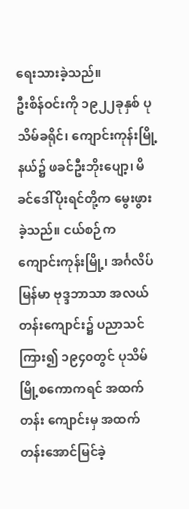ရေးသားခဲ့သည်။
ဦးစိန်ဝင်းကို ၁၉၂၂ခုနှစ် ပုသိမ်ခရိုင်၊ ကျောင်းကုန်းမြို့နယ်၌ ဖခင်ဦးဘိုးပျော့၊ မိခင်ဒေါ်ပိုးရင်တို့က မွေးဖွားခဲ့သည်။ ငယ်စဉ်က ကျောင်းကုန်းမြို့၊ အင်္ဂလိပ်မြန်မာ ဗုဒ္ဒဘာသာ အလယ်တန်းကျောင်း၌ ပညာသင်ကြား၍ ၁၉၄၀တွင် ပုသိမ်မြို့စကောကရင် အထက်တန်း ကျောင်းမှ အထက်တန်းအောင်မြင်ခဲ့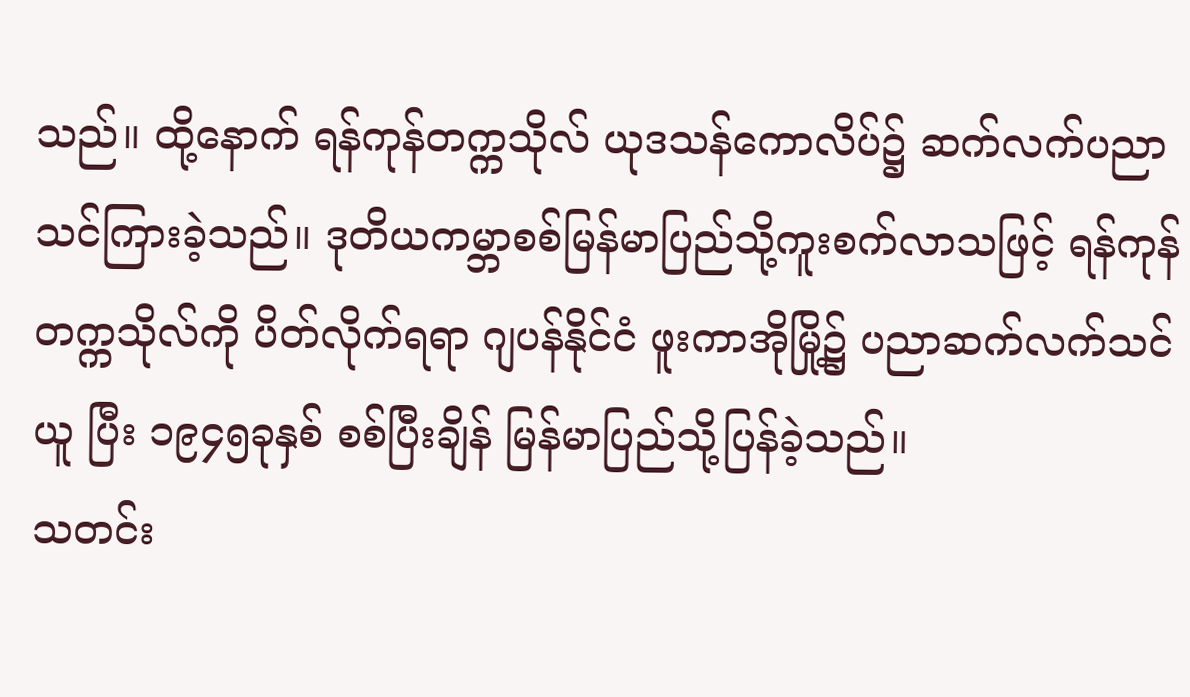သည်။ ထို့နောက် ရန်ကုန်တက္ကသိုလ် ယုဒသန်ကောလိပ်၌ ဆက်လက်ပညာသင်ကြားခဲ့သည်။ ဒုတိယကမ္ဘာစစ်မြန်မာပြည်သို့ကူးစက်လာသဖြင့် ရန်ကုန်တက္ကသိုလ်ကို ပိတ်လိုက်ရရာ ဂျပန်နိုင်ငံ ဖူးကာအိုမြို့၌ ပညာဆက်လက်သင်ယူ ပြီး ၁၉၄၅ခုနှစ် စစ်ပြီးချိန် မြန်မာပြည်သို့ပြန်ခဲ့သည်။
သတင်း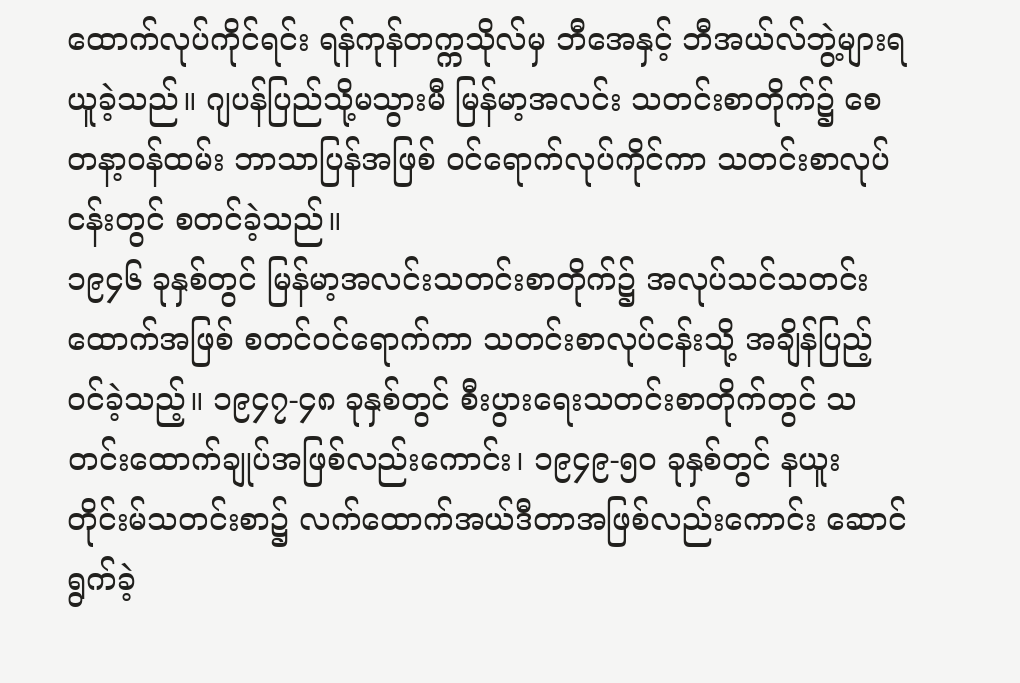ထောက်လုပ်ကိုင်ရင်း ရန်ကုန်တက္ကသိုလ်မှ ဘီအေနှင့် ဘီအယ်လ်ဘွဲ့များရယူခဲ့သည်။ ဂျပန်ပြည်သို့မသွားမီ မြန်မာ့အလင်း သတင်းစာတိုက်၌ စေတနာ့ဝန်ထမ်း ဘာသာပြန်အဖြစ် ဝင်ရောက်လုပ်ကိုင်ကာ သတင်းစာလုပ်ငန်းတွင် စတင်ခဲ့သည်။
၁၉၄၆ ခုနှစ်တွင် မြန်မာ့အလင်းသတင်းစာတိုက်၌ အလုပ်သင်သတင်းထောက်အဖြစ် စတင်ဝင်ရောက်ကာ သတင်းစာလုပ်ငန်းသို့ အချိန်ပြည့် ဝင်ခဲ့သည့်။ ၁၉၄၇-၄၈ ခုနှစ်တွင် စီးပွားရေးသတင်းစာတိုက်တွင် သတင်းထောက်ချုပ်အဖြစ်လည်းကောင်း၊ ၁၉၄၉-၅၀ ခုနှစ်တွင် နယူးတိုင်းမ်သတင်းစာ၌ လက်ထောက်အယ်ဒီတာအဖြစ်လည်းကောင်း ဆောင်ရွက်ခဲ့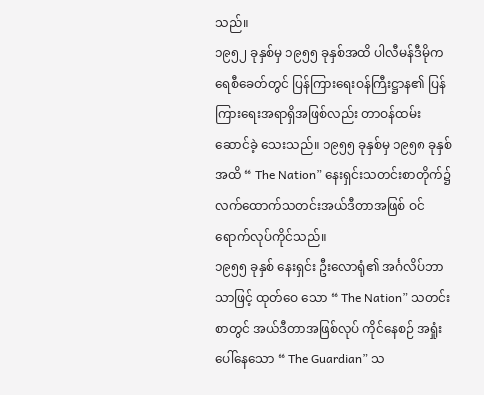သည်။
၁၉၅၂ ခုနှစ်မှ ၁၉၅၅ ခုနှစ်အထိ ပါလီမန်ဒီမိုကရေစီခေတ်တွင် ပြန်ကြားရေးဝန်ကြီးဋ္ဌာန၏ ပြန်ကြားရေးအရာရှိအဖြစ်လည်း တာဝန်ထမ်းဆောင်ခဲ့ သေးသည်။ ၁၉၅၅ ခုနှစ်မှ ၁၉၅၈ ခုနှစ်အထိ “ The Nation” နေးရှင်းသတင်းစာတိုက်၌ လက်ထောက်သတင်းအယ်ဒီတာအဖြစ် ဝင်ရောက်လုပ်ကိုင်သည်။
၁၉၅၅ ခုနှစ် နေးရှင်း ဦးလောရုံ၏ အင်္ဂလိပ်ဘာသာဖြင့် ထုတ်ဝေ သော “ The Nation” သတင်းစာတွင် အယ်ဒီတာအဖြစ်လုပ် ကိုင်နေစဉ် အရှုံးပေါ်နေသော “ The Guardian” သ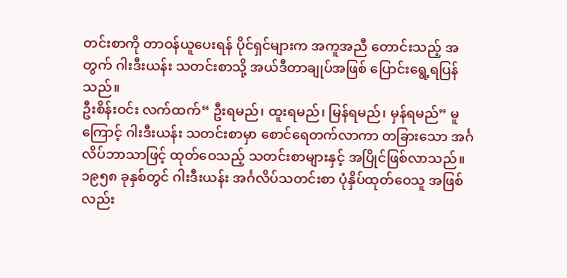တင်းစာကို တာဝန်ယူပေးရန် ပိုင်ရှင်များက အကူအညီ တောင်းသည့် အတွက် ဂါးဒီးယန်း သတင်းစာသို့ အယ်ဒီတာချုပ်အဖြစ် ပြောင်းရွေ့ရပြန်သည်။
ဦးစိန်းဝင်း လက်ထက်“ ဦးရမည်၊ ထူးရမည်၊ မြန်ရမည်၊ မှန်ရမည်” မူကြောင့် ဂါးဒီးယန်း သတင်းစာမှာ စောင်ရေတက်လာကာ တခြားသော အင်္ဂလိပ်ဘာသာဖြင့် ထုတ်ဝေသည့် သတင်းစာများနှင့် အပြိုင်ဖြစ်လာသည်။
၁၉၅၈ ခုနှစ်တွင် ဂါးဒီးယန်း အင်္ဂလိပ်သတင်းစာ ပုံနှိပ်ထုတ်ဝေသူ အဖြစ်လည်း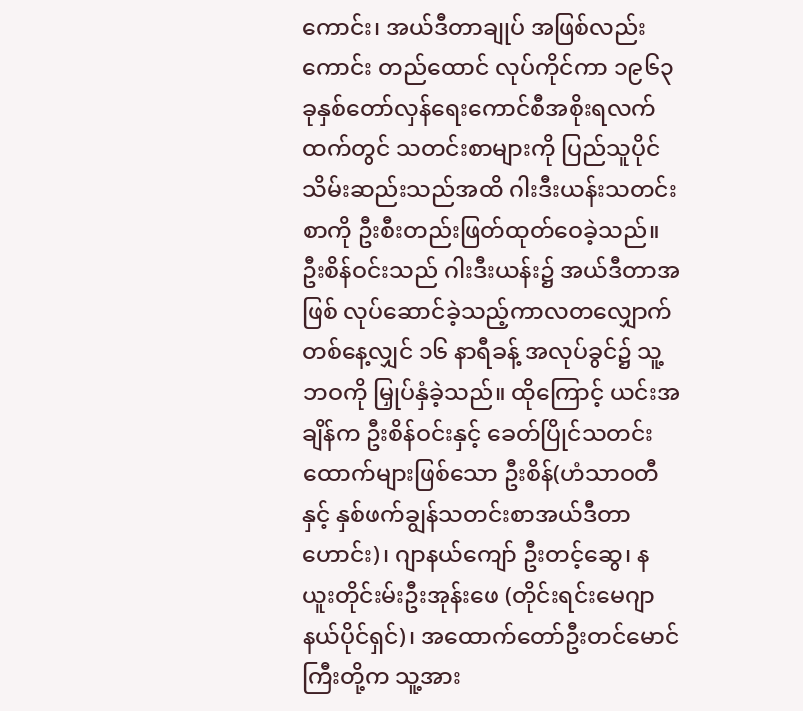ကောင်း၊ အယ်ဒီတာချုပ် အဖြစ်လည်းကောင်း တည်ထောင် လုပ်ကိုင်ကာ ၁၉၆၃ ခုနှစ်တော်လှန်ရေးကောင်စီအစိုးရလက်ထက်တွင် သတင်းစာများကို ပြည်သူပိုင်သိမ်းဆည်းသည်အထိ ဂါးဒီးယန်းသတင်းစာကို ဦးစီးတည်းဖြတ်ထုတ်ဝေခဲ့သည်။
ဦးစိန်ဝင်းသည် ဂါးဒီးယန်း၌ အယ်ဒီတာအဖြစ် လုပ်ဆောင်ခဲ့သည့်ကာလတလျှောက် တစ်နေ့လျှင် ၁၆ နာရီခန့် အလုပ်ခွင်၌ သူ့ဘဝကို မြှုပ်နှံခဲ့သည်။ ထိုကြောင့် ယင်းအချိန်က ဦးစိန်ဝင်းနှင့် ခေတ်ပြိုင်သတင်းထောက်များဖြစ်သော ဦးစိန်(ဟံသာဝတီနှင့် နှစ်ဖက်ချွန်သတင်းစာအယ်ဒီတာဟောင်း)၊ ဂျာနယ်ကျော် ဦးတင့်ဆွေ၊ နယူးတိုင်းမ်းဦးအုန်းဖေ (တိုင်းရင်းမေဂျာနယ်ပိုင်ရှင်)၊ အထောက်တော်ဦးတင်မောင်ကြီးတို့က သူ့အား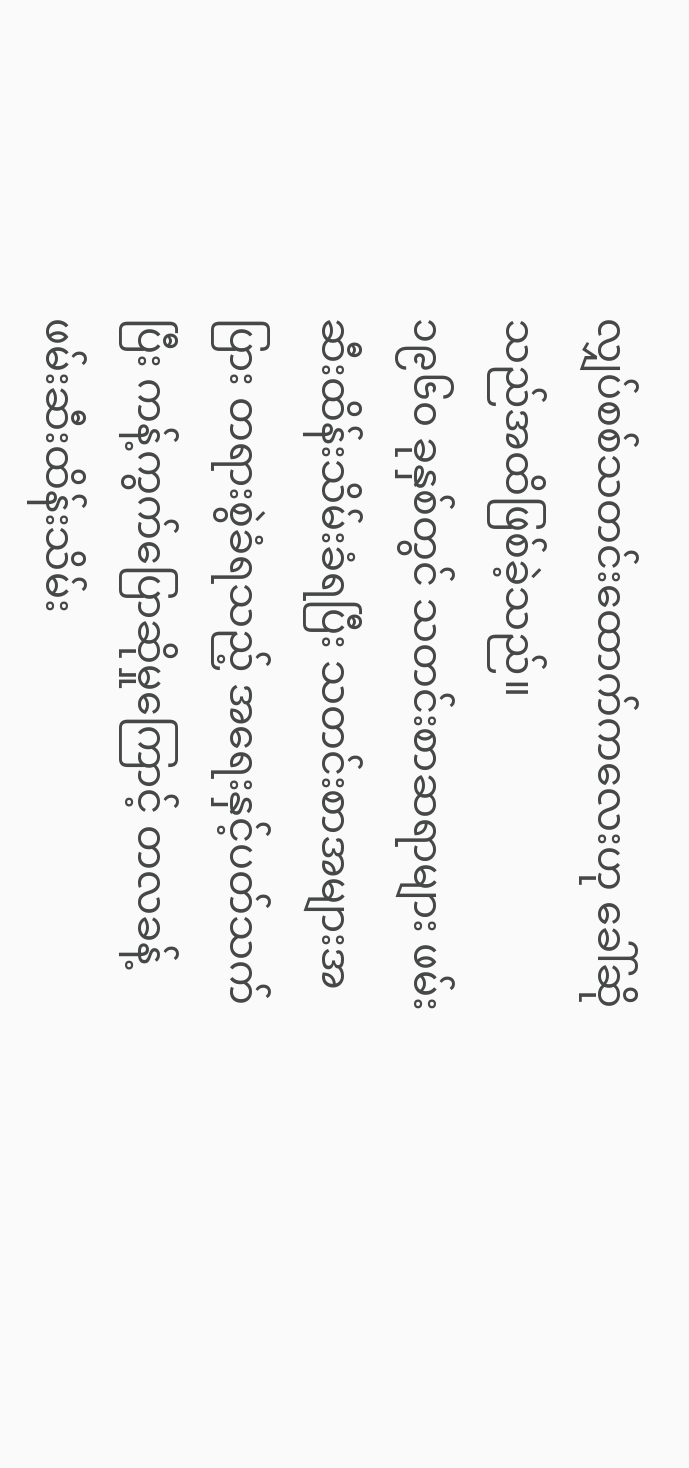လျှပ်စစ်သတင်းထောက်ကလေးဟု ခေါ်ဆိုသည်အထိဖြစ်ခဲ့သည်။
၁၉၆၀ ခုနှစ်တွင် သတင်းစာဆရာများ ဖမ်းဆီးထိန်းသိမ်းခံရပြီး သတင်းစာအများအပြား တရားစွဲခံရသည့် အရေးနှင့်ပတ်သက်ပြီး ကန့်ကွက်ပြောဆိုမှုကြောင့် တလခန့် ဖမ်းဆီးထိန်းသိမ်း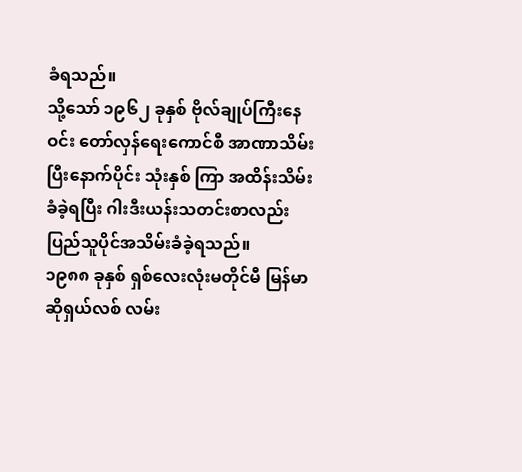ခံရသည်။
သို့သော် ၁၉၆၂ ခုနှစ် ဗိုလ်ချုပ်ကြီးနေဝင်း တော်လှန်ရေးကောင်စီ အာဏာသိမ်းပြီးနောက်ပိုင်း သုံးနှစ် ကြာ အထိန်းသိမ်းခံခဲ့ရပြီး ဂါးဒီးယန်းသတင်းစာလည်း ပြည်သူပိုင်အသိမ်းခံခဲ့ရသည်။
၁၉၈၈ ခုနှစ် ရှစ်လေးလုံးမတိုင်မီ မြန်မာဆိုရှယ်လစ် လမ်း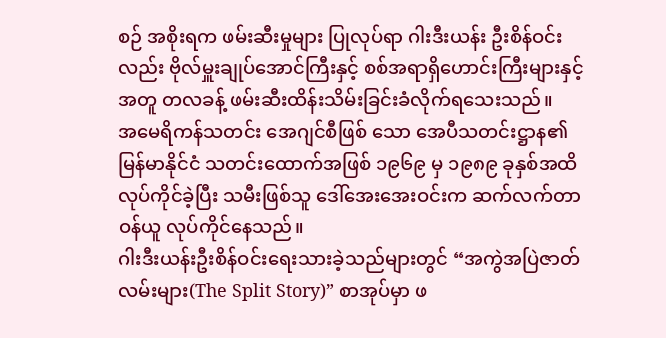စဉ် အစိုးရက ဖမ်းဆီးမှုများ ပြုလုပ်ရာ ဂါးဒီးယန်း ဦးစိန်ဝင်းလည်း ဗိုလ်မှူးချုပ်အောင်ကြီးနှင့် စစ်အရာရှိဟောင်းကြီးများနှင့် အတူ တလခန့် ဖမ်းဆီးထိန်းသိမ်းခြင်းခံလိုက်ရသေးသည်။
အမေရိကန်သတင်း အေဂျင်စီဖြစ် သော အေပီသတင်းဋ္ဌာန၏ မြန်မာနိုင်ငံ သတင်းထောက်အဖြစ် ၁၉၆၉ မှ ၁၉၈၉ ခုနှစ်အထိ လုပ်ကိုင်ခဲ့ပြီး သမီးဖြစ်သူ ဒေါ်အေးအေးဝင်းက ဆက်လက်တာဝန်ယူ လုပ်ကိုင်နေသည်။
ဂါးဒီးယန်းဦးစိန်ဝင်းရေးသားခဲ့သည်များတွင် “အကွဲအပြဲဇာတ်လမ်းများ(The Split Story)” စာအုပ်မှာ ဖ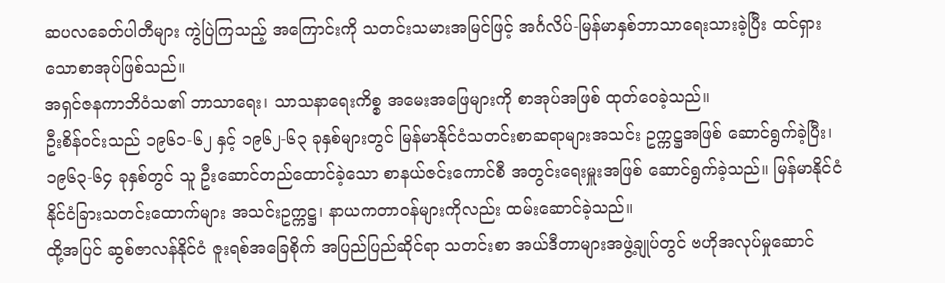ဆပလခေတ်ပါတီများ ကွဲပြဲကြသည့် အကြောင်းကို သတင်းသမားအမြင်ဖြင့် အင်္ဂလိပ်-မြန်မာနှစ်ဘာသာရေးသားခဲ့ပြီး ထင်ရှားသောစာအုပ်ဖြစ်သည်။
အရှင်ဇနကာဘိဝံသ၏ ဘာသာရေး၊ သာသနာရေးကိစ္စ အမေးအဖြေများကို စာအုပ်အဖြစ် ထုတ်ဝေခဲ့သည်။
ဦးစိန်ဝင်းသည် ၁၉၆၁-၆၂ နှင့် ၁၉၆၂-၆၃ ခုနှစ်များတွင် မြန်မာနိုင်ငံသတင်းစာဆရာများအသင်း ဥက္ကဋ္ဌအဖြစ် ဆောင်ရွက်ခဲ့ပြီး၊ ၁၉၆၃-၆၄ ခုနှစ်တွင် သူ ဦးဆောင်တည်ထောင်ခဲ့သော စာနယ်ဇင်းကောင်စီ အတွင်းရေးမှူးအဖြစ် ဆောင်ရွက်ခဲ့သည်။ မြန်မာနိုင်ငံ နိုင်ငံခြားသတင်းထောက်များ အသင်းဥက္ကဋ္ဌ၊ နာယကတာဝန်များကိုလည်း ထမ်းဆောင်ခဲ့သည်။
ထို့အပြင် ဆွစ်ဇာလန်နိုင်ငံ ဇူးရစ်အခြေစိုက် အပြည်ပြည်ဆိုင်ရာ သတင်းစာ အယ်ဒီတာများအဖွဲ့ချုပ်တွင် ဗဟိုအလုပ်မှုဆောင်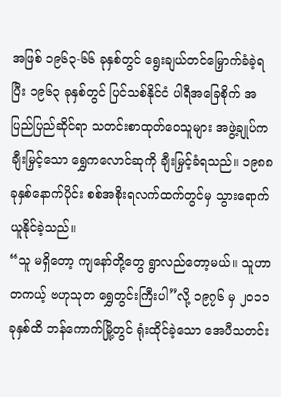အဖြစ် ၁၉၆၃-၆၆ ခုနှစ်တွင် ရွေးချယ်တင်မြှောက်ခံခဲ့ရပြီး ၁၉၆၃ ခုနှစ်တွင် ပြင်သစ်နိုင်ငံ ပါရီအခြေစိုက် အပြည်ပြည်ဆိုင်ရာ သတင်းစာထုတ်ဝေသူများ အဖွဲ့ချုပ်က ချီးမြှင့်သော ရွှေကလောင်ဆုကို ချီးမြှင့်ခံရသည်။ ၁၉၈၈ ခုနှစ်နောက်ပိုင်း စစ်အစိုးရလက်ထက်တွင်မှ သွားရောက်ယူနိုင်ခဲ့သည်။
“သူ မရှိတော့ ကျနော်တို့တွေ ရွာလည်တော့မယ်။ သူဟာ တကယ့် ဗဟုသုတ ရွှေတွင်းကြီးပါ”လို့ ၁၉၇၆ မှ ၂၀၁၁ ခုနှစ်ထိ ဘန်ကောက်မြို့တွင် ရုံးထိုင်ခဲ့သော အေပီသတင်း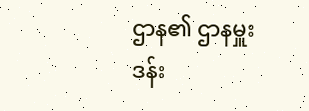ဌာန၏ ဌာနမှူး ဒန်း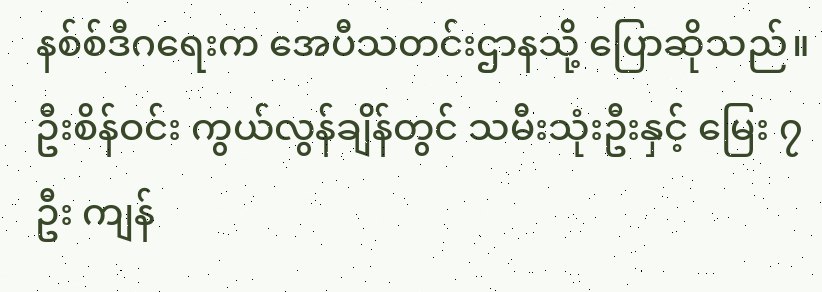နစ်စ်ဒီဂရေးက အေပီသတင်းဌာနသို့ ပြောဆိုသည်။
ဦးစိန်ဝင်း ကွယ်လွန်ချိန်တွင် သမီးသုံးဦးနှင့် မြေး ၇ ဦး ကျန်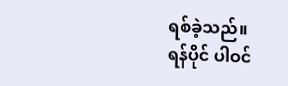ရစ်ခဲ့သည်။
ရန်ပိုင် ပါဝင်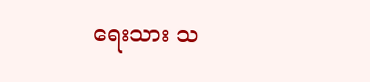ရေးသား သ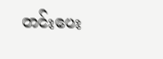တင်းပေး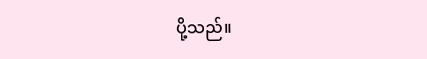ပို့သည်။